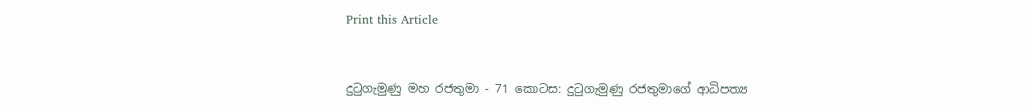Print this Article


දුටුගැමුණු මහ රජතුමා - 71 කොටස: දුටුගැමුණු රජතුමාගේ ආධිපත්‍ය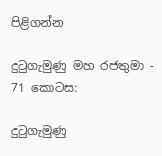පිළිගන්න

දුටුගැමුණු මහ රජතුමා - 71 කොටස:

දුටුගැමුණු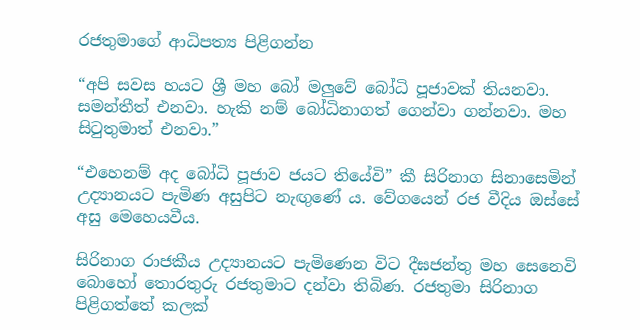රජතුමාගේ ආධිපත්‍ය පිළිගන්න

“අපි සවස හයට ශ්‍රී මහ බෝ මලුවේ බෝධි පූජාවක් තියනවා. සමන්තීත් එනවා. හැකි නම් බෝධිනාගත් ගෙන්වා ගන්නවා. මහ සිටුතුමාත් එනවා.”

“එහෙනම් අද බෝධි පූජාව ජයට තියේවි” කී සිරිනාග සිනාසෙමින් උද්‍යානයට පැමිණ අසුපිට නැඟුණේ ය. වේගයෙන් රජ වීදිය ඔස්සේ අසු මෙහෙයවීය.

සිරිනාග රාජකීය උද්‍යානයට පැමිණෙන විට දීඝජන්තු මහ සෙනෙවි බොහෝ තොරතුරු රජතුමාට දන්වා තිබිණ. රජතුමා සිරිනාග පිළිගත්තේ කලක්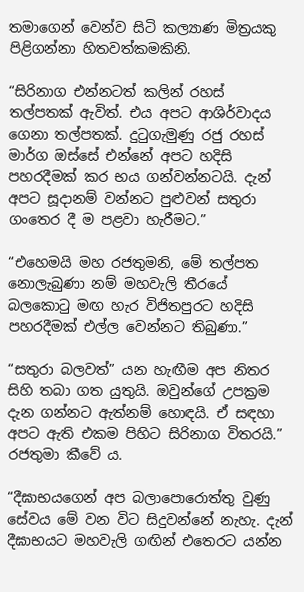තමාගෙන් වෙන්ව සිටි කල්‍යාණ මිත්‍රයකු පිළිගන්නා හිතවත්කමකිනි.

“සිරිනාග එන්නටත් කලින් රහස් තල්පතක් ඇවිත්. එය අපට ආශිර්වාදය ගෙනා තල්පතක්. දුටුගැමුණු රජු රහස් මාර්ග ඔස්සේ එන්නේ අපට හදිසි පහරදීමක් කර භය ගන්වන්නටයි. දැන් අපට සූදානම් වන්නට පුළුවන් සතුරා ගංතෙර දී ම පළවා හැරීමට.”

“එහෙමයි මහ රජතුමනි, මේ තල්පත නොලැබුණා නම් මහවැලි තීරයේ බලකොටු මඟ හැර විජිතපුරට හදිසි පහරදීමක් එල්ල වෙන්නට තිබුණා.”

“සතුරා බලවත්” යන හැඟීම අප නිතර සිහි තබා ගත යුතුයි. ඔවුන්ගේ උපක්‍රම දැන ගන්නට ඇත්නම් හොඳයි. ඒ සඳහා අපට ඇති එකම පිහිට සිරිනාග විතරයි.” රජතුමා කීවේ ය.

“දීඝාභයගෙන් අප බලාපොරොත්තු වුණු සේවය මේ වන විට සිදුවන්නේ නැහැ. දැන් දීඝාභයට මහවැලි ගඟින් එතෙරට යන්න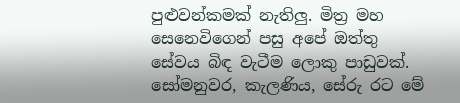පුළුවන්කමක් නැතිලු. මිත්‍ර මහ සෙනෙවිගෙන් පසු අපේ ඔත්තු සේවය බිඳ වැටීම ලොකු පාඩුවක්. සෝමනුවර, කැලණිය, සේරු රට මේ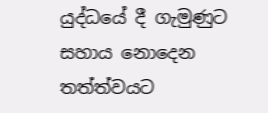යුද්ධයේ දී ගැමුණුට සහාය නොදෙන තත්ත්වයට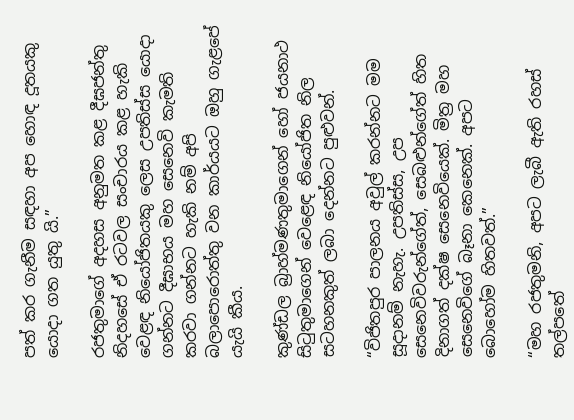පත් කර ගැනීම සඳහා අප හොඳ දූතයකු යොදා ගත යුතු යි.”

රජතුමාගේ අදහස අනුමත කළ දීඝජන්තු නිදහසේ ඒ රටවල සංචාරය කළ හැකි වෙළඳ නියෝජිතයකු ලෙස උපතිස්ස යොදා ගන්නට දීඝාභය මහ සෙනෙවි කැමති කරවා ගන්නට හැකි නම් අපි බලාපොරොත්තු වන කාර්යයට ඔහු ගැළපේ යැයි කීය.

කුණ්ඩල බ්‍රාහ්මණතුමාගෙන් හෝ ජයනාථ සිටුතුමාගෙන් වෙළෙඳ නියෝජිත නිල සටහනකුත් ලබා දෙන්නට පුළුවන්.

“විජිතපුර පාලනය අවුල් කරන්නට මම සූදානම් නැහැ. උපතිස්ස, උප සෙනෙවිවරුන්ගේත්, සෙබළුන්ගේත් හිත දිනාගත් දක්ෂ සෙනෙවියෙක්. මිත්‍ර මහ සෙනෙවිගේ බෑනා කෙනෙක්. අපට බොහෝම හිතවත්.”

“මහ රජතුමනි, අපට ලැබී ඇති රහස් තල්පතේ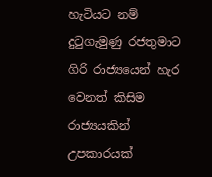හැටියට නම් දුටුගැමුණු රජතුමාට ගිරි රාජ්‍යයෙන් හැර වෙනත් කිසිම රාජ්‍යයකින් උපකාරයක්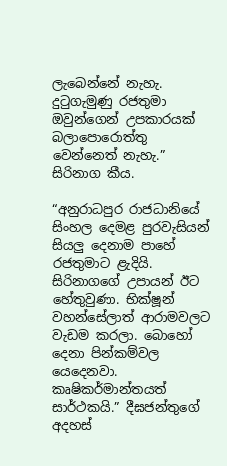ලැබෙන්නේ නැහැ. දුටුගැමුණු රජතුමා ඔවුන්ගෙන් උපකාරයක් බලාපොරොත්තු වෙන්නෙත් නැහැ.” සිරිනාග කීය.

“අනුරාධපුර රාජධානියේ සිංහල දෙමළ පුරවැසියන් සියලු දෙනාම පාහේ රජතුමාට ළැදියි. සිරිනාගගේ උපායන් ඊට හේතුවුණා. භික්ෂූන් වහන්සේලාත් ආරාමවලට වැඩම කරලා. බොහෝ දෙනා පින්කම්වල යෙදෙනවා. කෘෂිකර්මාන්තයත් සාර්ථකයි.” දීඝජන්තුගේ අදහස්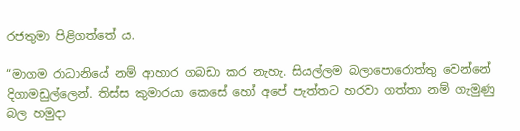රජතුමා පිළිගත්තේ ය.

“මාගම රාධානියේ නම් ආහාර ගබඩා කර නැහැ. සියල්ලම බලාපොරොත්තු වෙන්නේ දිගාමඩුල්ලෙන්. තිස්ස කුමාරයා කෙසේ හෝ අපේ පැත්තට හරවා ගත්තා නම් ගැමුණු බල හමුදා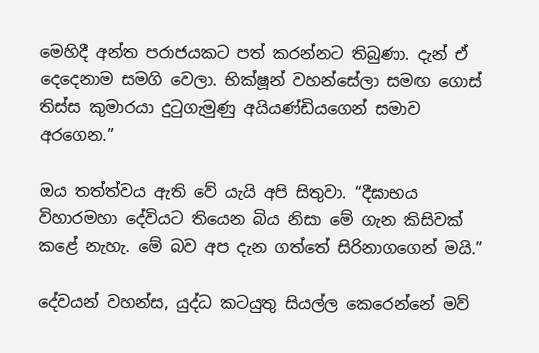මෙහිදී අන්ත පරාජයකට පත් කරන්නට තිබුණා. දැන් ඒ දෙදෙනාම සමගි වෙලා. භික්ෂූන් වහන්සේලා සමඟ ගොස් තිස්ස කුමාරයා දුටුගැමුණු අයියණ්ඩියගෙන් සමාව අරගෙන.”

ඔය තත්ත්වය ඇති වේ යැයි අපි සිතුවා. “දීඝාභය විහාරමහා දේවියට තියෙන බිය නිසා මේ ගැන කිසිවක් කළේ නැහැ. මේ බව අප දැන ගත්තේ සිරිනාගගෙන් මයි.”

දේවයන් වහන්ස, යුද්ධ කටයුතු සියල්ල කෙරෙන්නේ මව්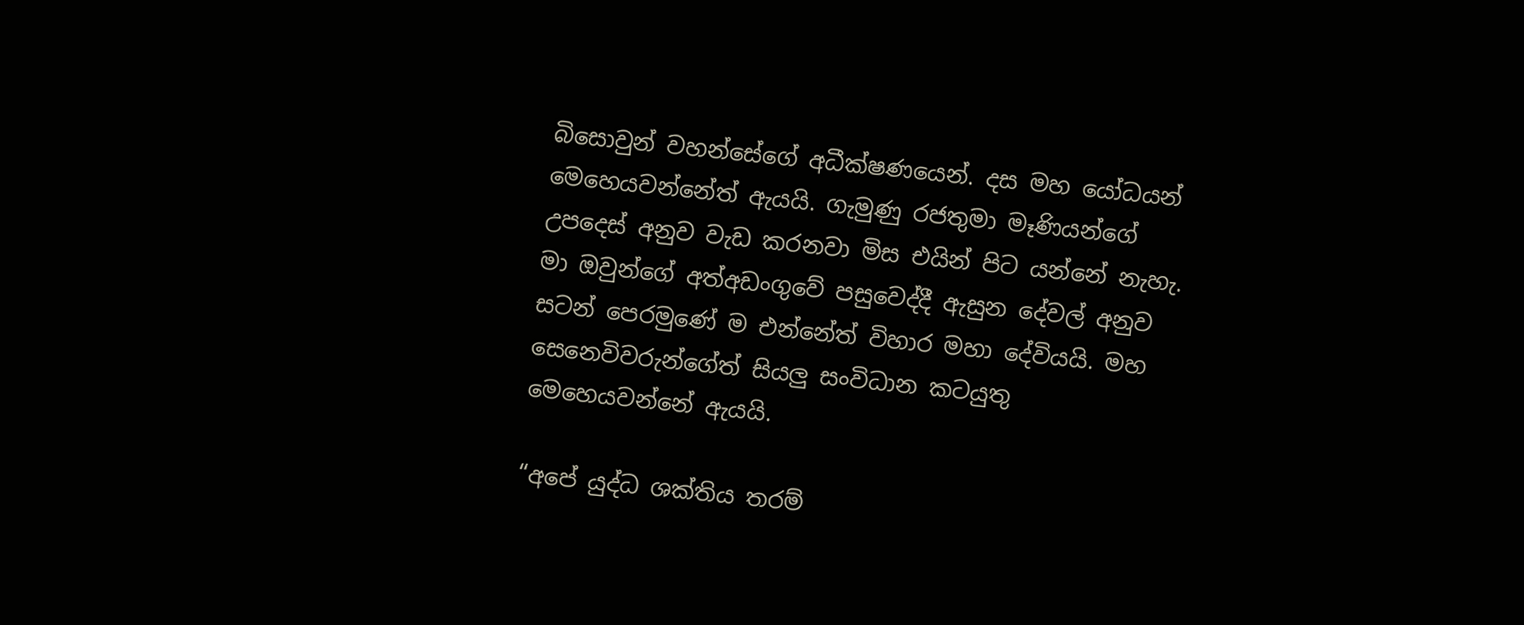බිසොවුන් වහන්සේගේ අධීක්ෂණයෙන්. දස මහ යෝධයන් මෙහෙයවන්නේත් ඇයයි. ගැමුණු රජතුමා මෑණියන්ගේ උපදෙස් අනුව වැඩ කරනවා මිස එයින් පිට යන්නේ නැහැ. මා ඔවුන්ගේ අත්අඩංගුවේ පසුවෙද්දී ඇසුන දේවල් අනුව සටන් පෙරමුණේ ම එන්නේත් විහාර මහා දේවියයි. මහ සෙනෙවිවරුන්ගේත් සියලු සංවිධාන කටයුතු මෙහෙයවන්නේ ඇයයි.

“අපේ යුද්ධ ශක්තිය තරම්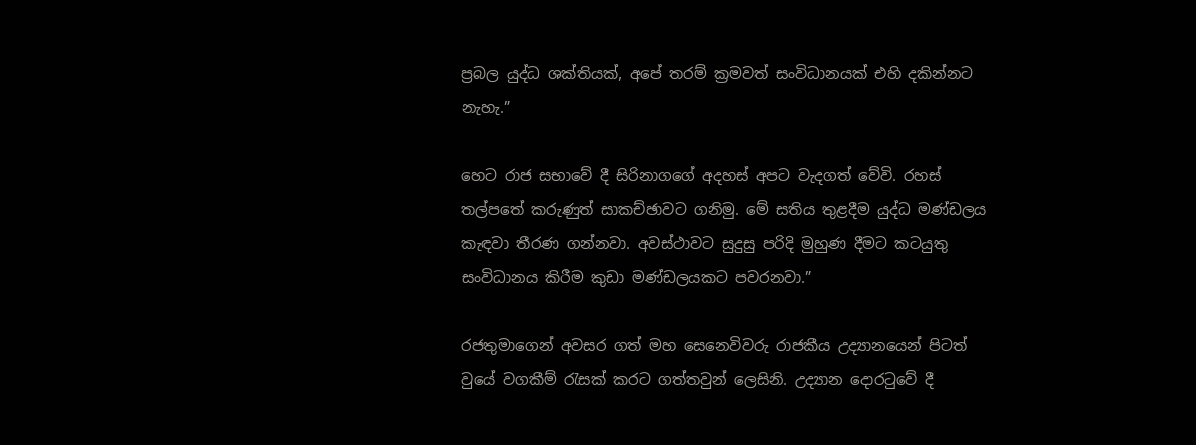ප්‍රබල යුද්ධ ශක්තියක්, අපේ තරම් ක්‍රමවත් සංවිධානයක් එහි දකින්නට නැහැ.”

හෙට රාජ සභාවේ දී සිරිනාගගේ අදහස් අපට වැදගත් වේවි. රහස් තල්පතේ කරුණුත් සාකච්ඡාවට ගනිමු. මේ සතිය තුළදීම යුද්ධ මණ්ඩලය කැඳවා තීරණ ගන්නවා. අවස්ථාවට සුදුසු පරිදි මුහුණ දීමට කටයුතු සංවිධානය කිරීම කුඩා මණ්ඩලයකට පවරනවා.”

රජතුමාගෙන් අවසර ගත් මහ සෙනෙවිවරු රාජකීය උද්‍යානයෙන් පිටත් වුයේ වගකීම් රැසක් කරට ගත්තවුන් ලෙසිනි. උද්‍යාන දොරටුවේ දී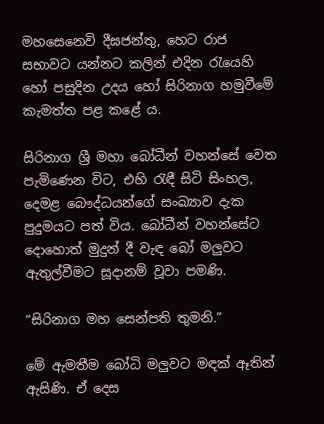මහසෙනෙවි දීඝජන්තු, හෙට රාජ සභාවට යන්නට කලින් එදින රැයෙහි හෝ පසුදින උදය හෝ සිරිනාග හමුවීමේ කැමත්ත පළ කළේ ය.

සිරිනාග ශ්‍රී මහා බෝධීන් වහන්සේ වෙත පැමිණෙන විට, එහි රැඳී සිටි සිංහල, දෙමළ බෞද්ධයන්ගේ සංඛ්‍යාව දැක පුදුමයට පත් විය. බෝධීන් වහන්සේට දොහොත් මුදුන් දී වැඳ බෝ මලුවට ඇතුල්වීමට සූදානම් වූවා පමණි.

“සිරිනාග මහ සෙන්පති තුමනි.”

මේ ඇමතීම බෝධි මලුවට මඳක් ඈතින් ඇසිණි. ඒ දෙස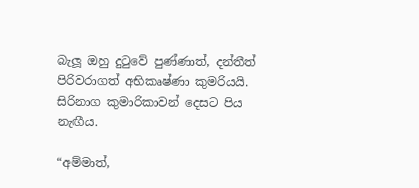බැලූ ඔහු දුටුවේ පුණ්ණාත්, දන්තීත් පිරිවරාගත් අභිකෘෂ්ණා කුමරියයි. සිරිනාග කුමාරිකාවන් දෙසට පිය නැඟීය.

“අම්මාත්,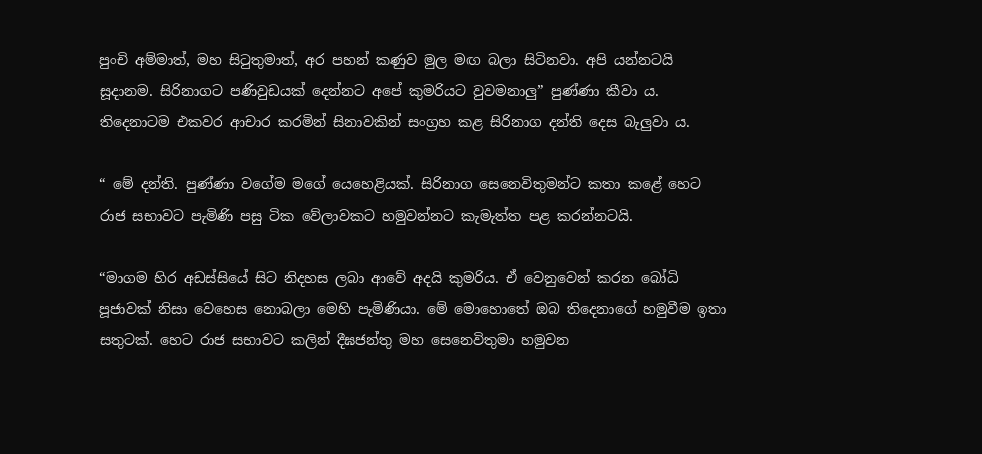පුංචි අම්මාත්, මහ සිටුතුමාත්, අර පහන් කණුව මුල මඟ බලා සිටිනවා. අපි යන්නටයි සූදානම. සිරිනාගට පණිවුඩයක් දෙන්නට අපේ කුමරියට වුවමනාලු” පුණ්ණා කීවා ය. තිදෙනාටම එකවර ආචාර කරමින් සිනාවකින් සංග්‍රහ කළ සිරිනාග දන්ති දෙස බැලුවා ය.

“ මේ දන්ති. පුණ්ණා වගේම මගේ යෙහෙළියක්. සිරිනාග සෙනෙවිතුමන්ට කතා කළේ හෙට රාජ සභාවට පැමිණි පසු ටික වේලාවකට හමුවන්නට කැමැත්ත පළ කරන්නටයි.

“මාගම හිර අඩස්සියේ සිට නිදහස ලබා ආවේ අදයි කුමරිය. ඒ වෙනුවෙන් කරන බෝධි පූජාවක් නිසා වෙහෙස නොබලා මෙහි පැමිණියා. මේ මොහොතේ ඔබ තිදෙනාගේ හමුවීම ඉතා සතුටක්. හෙට රාජ සභාවට කලින් දීඝජන්තු මහ සෙනෙවිතුමා හමුවන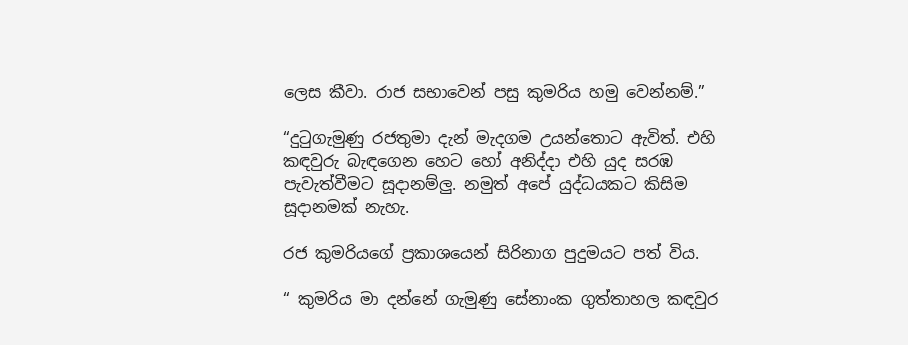ලෙස කීවා. රාජ සභාවෙන් පසු කුමරිය හමු වෙන්නම්.”

“දුටුගැමුණු රජතුමා දැන් මැදගම උයන්තොට ඇවිත්. එහි කඳවුරු බැඳගෙන හෙට හෝ අනිද්දා එහි යුද සරඹ පැවැත්වීමට සූදානම්ලු. නමුත් අපේ යුද්ධයකට කිසිම සූදානමක් නැහැ.

රජ කුමරියගේ ප්‍රකාශයෙන් සිරිනාග පුදුමයට පත් විය.

“ කුමරිය මා දන්නේ ගැමුණු සේනාංක ගුත්තාහල කඳවුර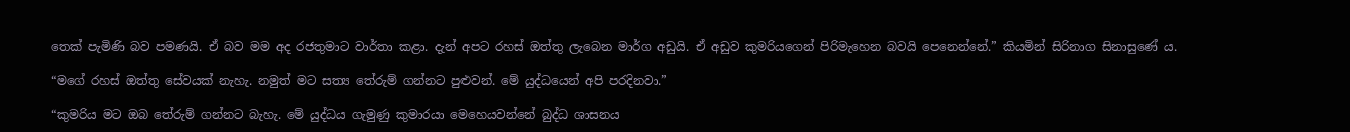තෙක් පැමිණි බව පමණයි. ඒ බව මම අද රජතුමාට වාර්තා කළා. දැන් අපට රහස් ඔත්තු ලැබෙන මාර්ග අඩුයි. ඒ අඩුව කුමරියගෙන් පිරිමැහෙන බවයි පෙනෙන්නේ.” කියමින් සිරිනාග සිනාසුණේ ය.

“මගේ රහස් ඔත්තු සේවයක් නැහැ. නමුත් මට සත්‍ය තේරුම් ගන්නට පුළුවන්. මේ යුද්ධයෙන් අපි පරදිනවා.”

“කුමරිය මට ඔබ තේරුම් ගන්නට බැහැ. මේ යුද්ධය ගැමුණු කුමාරයා මෙහෙයවන්නේ බුද්ධ ශාසනය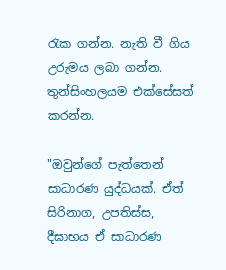රැක ගන්න. නැති වී ගිය උරුමය ලබා ගන්න. තුන්සිංහලයම එක්සේසත් කරන්න.

"ඔවුන්ගේ පැත්තෙන් සාධාරණ යුද්ධයක්. ඒත් සිරිනාග, උපතිස්ස, දීඝාභය ඒ සාධාරණ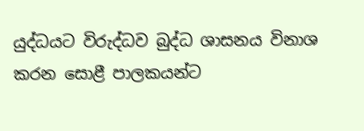යුද්ධයට විරුද්ධව බුද්ධ ශාසනය විනාශ කරන සොළී පාලකයන්ට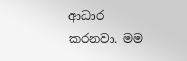ආධාර කරනවා. මම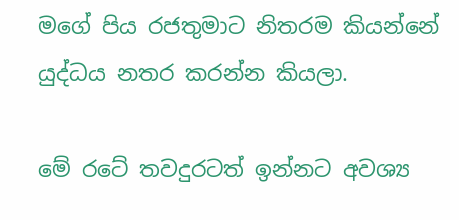මගේ පිය රජතුමාට නිතරම කියන්නේ යුද්ධය නතර කරන්න කියලා.

මේ රටේ තවදුරටත් ඉන්නට අවශ්‍ය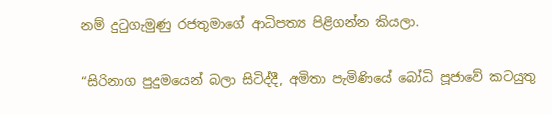නම් දුටුගැමුණු රජතුමාගේ ආධිපත්‍ය පිළිගන්න කියලා.

“සිරිනාග පුදුමයෙන් බලා සිටිද්දී, අමිතා පැමිණියේ බෝධි පූජාවේ කටයුතු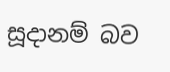සූදානම් බව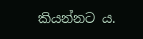කියන්නට ය.